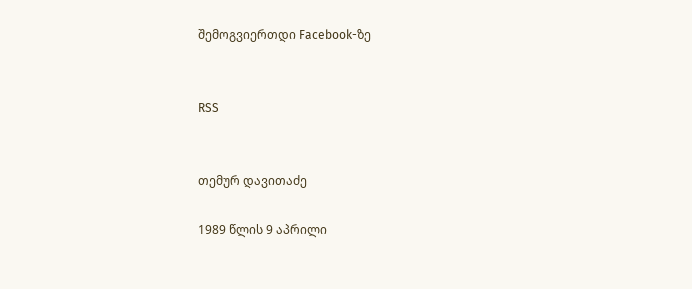შემოგვიერთდი Facebook-ზე


RSS


თემურ დავითაძე

1989 წლის 9 აპრილი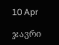10 Apr

ჯავრი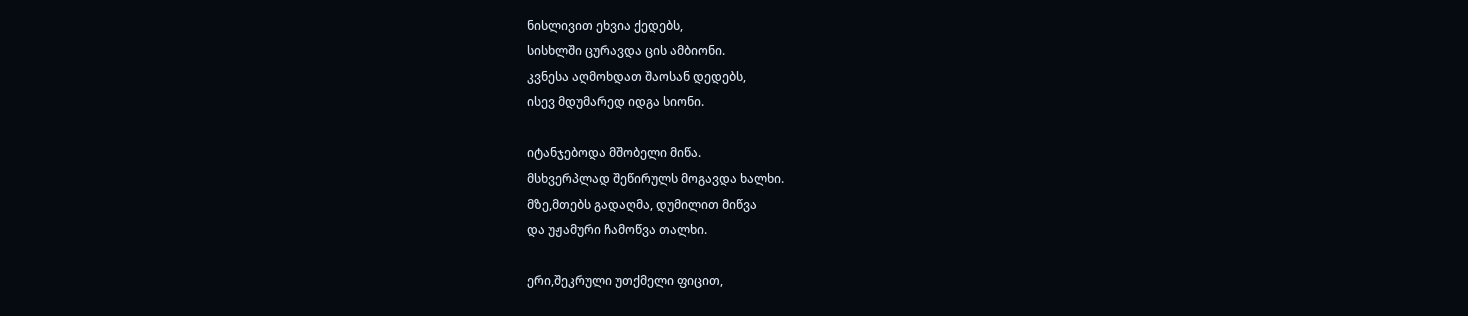ნისლივით ეხვია ქედებს,
სისხლში ცურავდა ცის ამბიონი.
კვნესა აღმოხდათ შაოსან დედებს,
ისევ მდუმარედ იდგა სიონი.

იტანჯებოდა მშობელი მიწა.
მსხვერპლად შეწირულს მოგავდა ხალხი.
მზე,მთებს გადაღმა, დუმილით მიწვა
და უჟამური ჩამოწვა თალხი.

ერი,შეკრული უთქმელი ფიცით,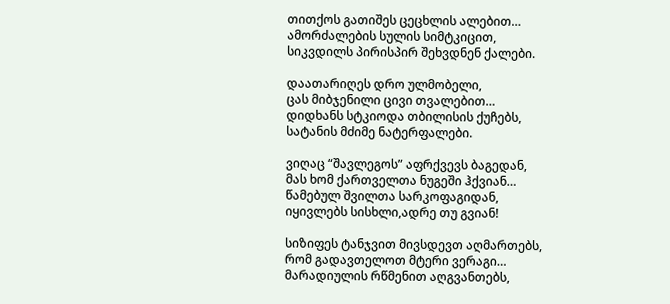თითქოს გათიშეს ცეცხლის ალებით…
ამორძალების სულის სიმტკიცით,
სიკვდილს პირისპირ შეხვდნენ ქალები.

დაათარიღეს დრო ულმობელი,
ცას მიბჯენილი ცივი თვალებით…
დიდხანს სტკიოდა თბილისის ქუჩებს,
სატანის მძიმე ნატერფალები.

ვიღაც “შავლეგოს” აფრქვევს ბაგედან,
მას ხომ ქართველთა ნუგეში ჰქვიან…
წამებულ შვილთა სარკოფაგიდან,
იყივლებს სისხლი,ადრე თუ გვიან!

სიზიფეს ტანჯვით მივსდევთ აღმართებს,
რომ გადავთელოთ მტერი ვერაგი…
მარადიულის რწმენით აღგვანთებს,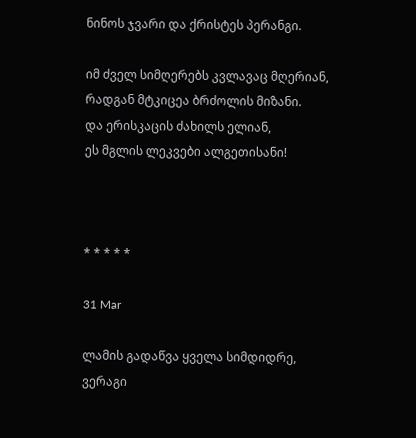ნინოს ჯვარი და ქრისტეს პერანგი.

იმ ძველ სიმღერებს კვლავაც მღერიან,
რადგან მტკიცეა ბრძოლის მიზანი.
და ერისკაცის ძახილს ელიან,
ეს მგლის ლეკვები ალგეთისანი!



* * * * *

31 Mar

ლამის გადაწვა ყველა სიმდიდრე,
ვერაგი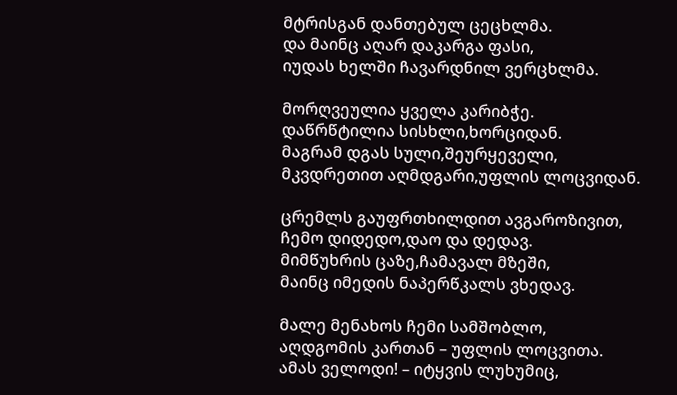მტრისგან დანთებულ ცეცხლმა.
და მაინც აღარ დაკარგა ფასი,
იუდას ხელში ჩავარდნილ ვერცხლმა.

მორღვეულია ყველა კარიბჭე.
დაწრწტილია სისხლი,ხორციდან.
მაგრამ დგას სული,შეურყეველი,
მკვდრეთით აღმდგარი,უფლის ლოცვიდან.

ცრემლს გაუფრთხილდით ავგაროზივით,
ჩემო დიდედო,დაო და დედავ.
მიმწუხრის ცაზე,ჩამავალ მზეში,
მაინც იმედის ნაპერწკალს ვხედავ.

მალე მენახოს ჩემი სამშობლო,
აღდგომის კართან – უფლის ლოცვითა.
ამას ველოდი! – იტყვის ლუხუმიც,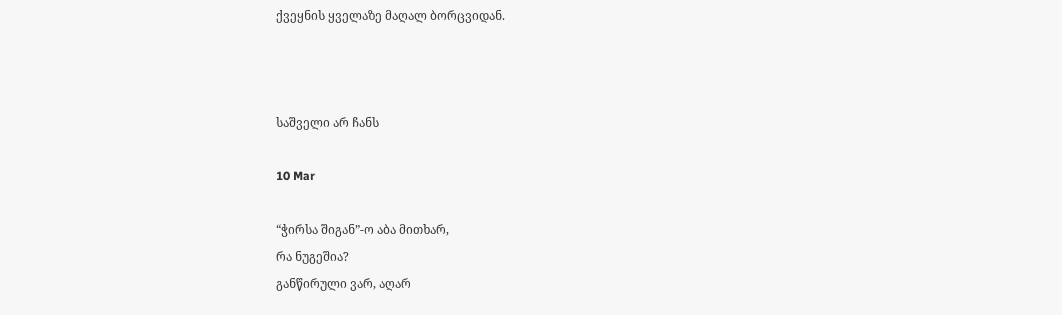ქვეყნის ყველაზე მაღალ ბორცვიდან.



საშველი არ ჩანს

10 Mar

“ჭირსა შიგან”-ო აბა მითხარ,
რა ნუგეშია?
განწირული ვარ, აღარ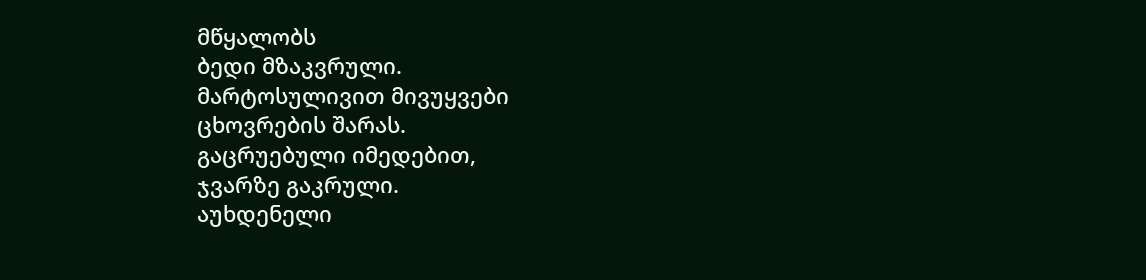მწყალობს
ბედი მზაკვრული.
მარტოსულივით მივუყვები
ცხოვრების შარას.
გაცრუებული იმედებით,
ჯვარზე გაკრული.
აუხდენელი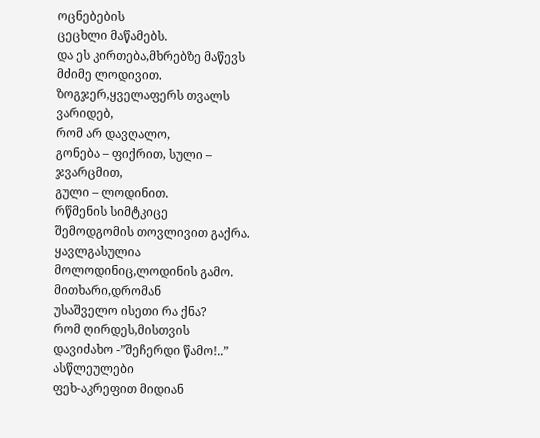ოცნებების
ცეცხლი მაწამებს.
და ეს კირთება,მხრებზე მაწევს
მძიმე ლოდივით.
ზოგჯერ,ყველაფერს თვალს ვარიდებ,
რომ არ დავღალო,
გონება – ფიქრით, სული – ჯვარცმით,
გული – ლოდინით.
რწმენის სიმტკიცე
შემოდგომის თოვლივით გაქრა.
ყავლგასულია
მოლოდინიც,ლოდინის გამო.
მითხარი,დრომან
უსაშველო ისეთი რა ქნა?
რომ ღირდეს,მისთვის
დავიძახო -”შეჩერდი წამო!..”
ასწლეულები
ფეხ-აკრეფით მიდიან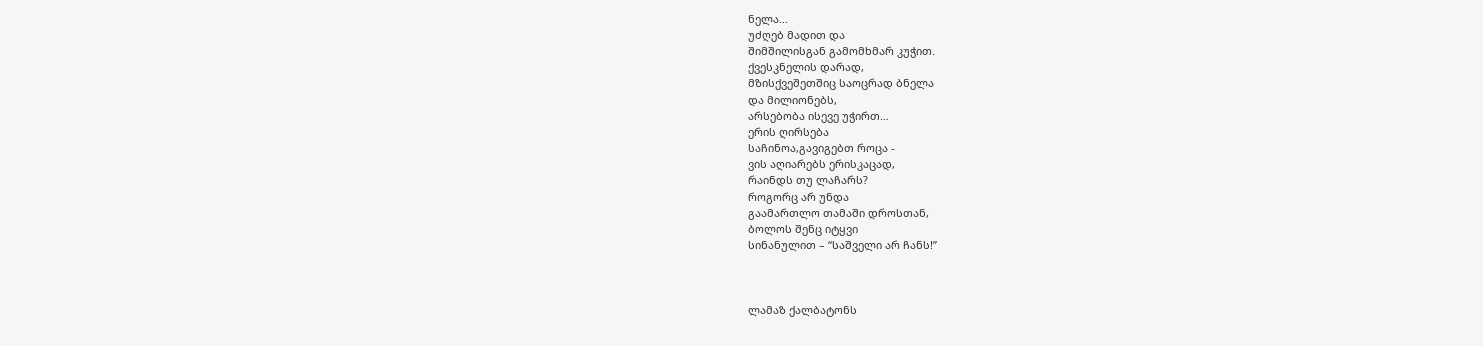ნელა…
უძღებ მადით და
შიმშილისგან გამომხმარ კუჭით.
ქვესკნელის დარად,
მზისქვეშეთშიც საოცრად ბნელა
და მილიონებს,
არსებობა ისევე უჭირთ…
ერის ღირსება
საჩინოა,გავიგებთ როცა -
ვის აღიარებს ერისკაცად,
რაინდს თუ ლაჩარს?
როგორც არ უნდა
გაამართლო თამაში დროსთან,
ბოლოს შენც იტყვი
სინანულით – “საშველი არ ჩანს!”



ლამაზ ქალბატონს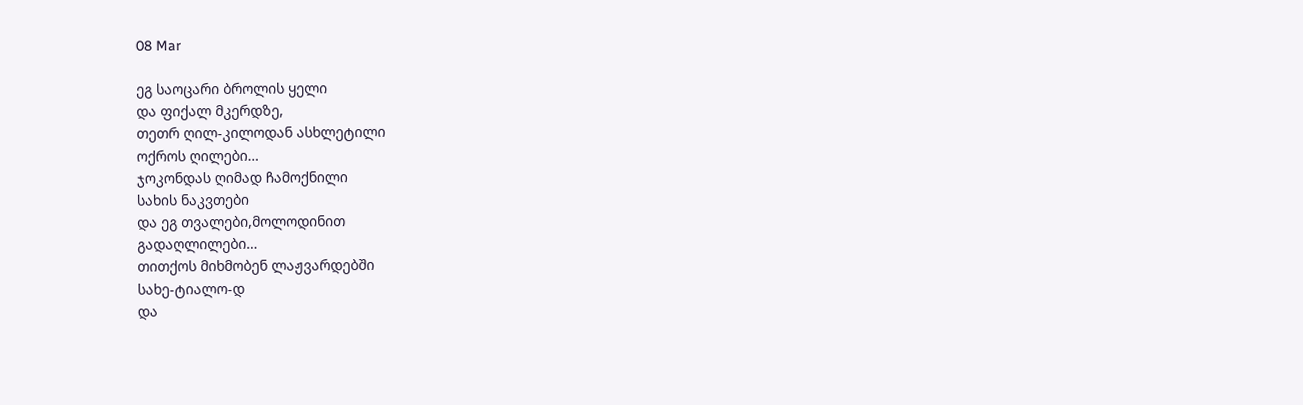08 Mar

ეგ საოცარი ბროლის ყელი
და ფიქალ მკერდზე,
თეთრ ღილ-კილოდან ასხლეტილი
ოქროს ღილები…
ჯოკონდას ღიმად ჩამოქნილი
სახის ნაკვთები
და ეგ თვალები,მოლოდინით
გადაღლილები…
თითქოს მიხმობენ ლაჟვარდებში
სახე-ტიალო-დ
და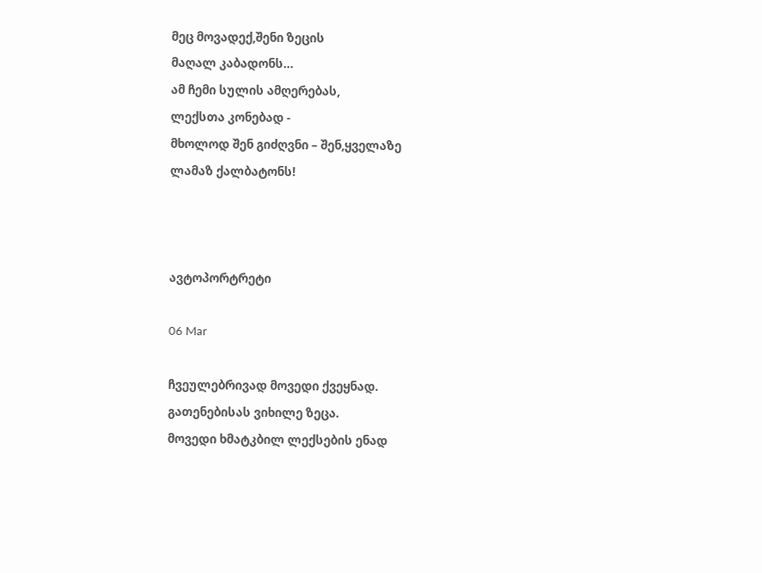მეც მოვადექ,შენი ზეცის
მაღალ კაბადონს…
ამ ჩემი სულის ამღერებას,
ლექსთა კონებად -
მხოლოდ შენ გიძღვნი – შენ,ყველაზე
ლამაზ ქალბატონს!



ავტოპორტრეტი

06 Mar

ჩვეულებრივად მოვედი ქვეყნად.
გათენებისას ვიხილე ზეცა.
მოვედი ხმატკბილ ლექსების ენად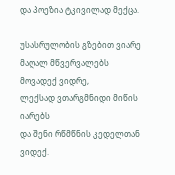და პოეზია ტკივილად მექცა.

უსასრულობის გზებით ვიარე
მაღალ მწვერვალებს მოვადექ ვიდრე,
ლექსად ვთარგმნიდი მიწის იარებს
და შენი რწმწნის კედელთან ვიდექ.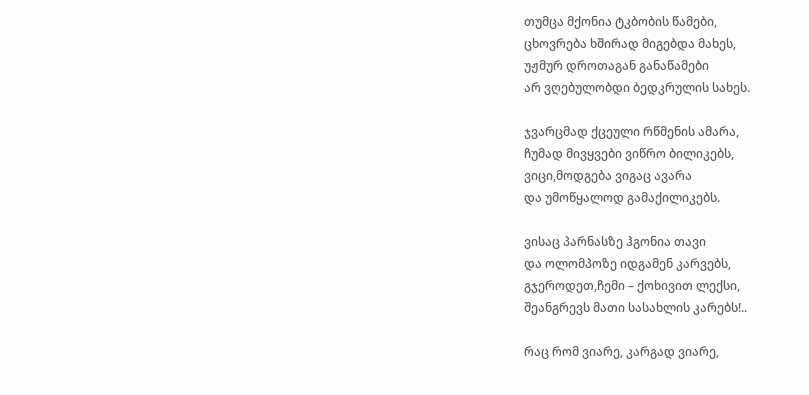თუმცა მქონია ტკბობის წამები,
ცხოვრება ხშირად მიგებდა მახეს,
უჟმურ დროთაგან განაწამები
არ ვღებულობდი ბედკრულის სახეს.

ჯვარცმად ქცეული რწმენის ამარა,
ჩუმად მივყვები ვიწრო ბილიკებს,
ვიცი,მოდგება ვიგაც ავარა
და უმოწყალოდ გამაქილიკებს.

ვისაც პარნასზე ჰგონია თავი
და ოლომპოზე იდგამენ კარვებს,
გჯეროდეთ,ჩემი – ქოხივით ლექსი,
შეანგრევს მათი სასახლის კარებს!..

რაც რომ ვიარე, კარგად ვიარე,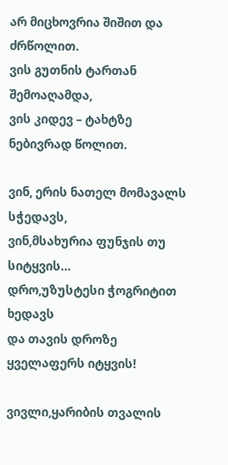არ მიცხოვრია შიშით და ძრწოლით.
ვის გუთნის ტართან შემოაღამდა,
ვის კიდევ – ტახტზე ნებივრად წოლით.

ვინ, ერის ნათელ მომავალს სჭედავს,
ვინ,მსახურია ფუნჯის თუ სიტყვის…
დრო,უზუსტესი ჭოგრიტით ხედავს
და თავის დროზე ყველაფერს იტყვის!

ვივლი,ყარიბის თვალის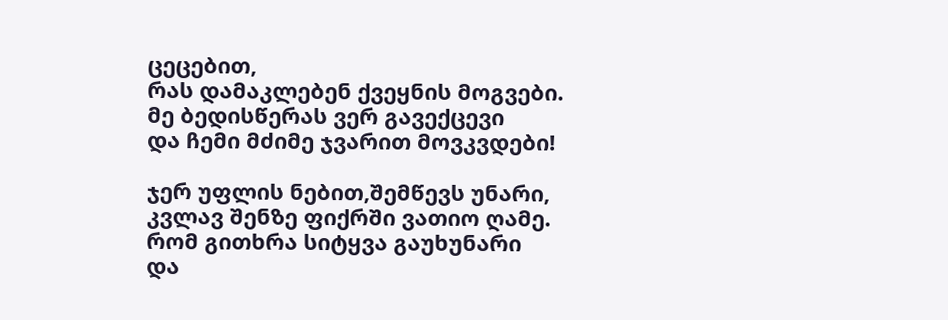ცეცებით,
რას დამაკლებენ ქვეყნის მოგვები.
მე ბედისწერას ვერ გავექცევი
და ჩემი მძიმე ჯვარით მოვკვდები!

ჯერ უფლის ნებით,შემწევს უნარი,
კვლავ შენზე ფიქრში ვათიო ღამე.
რომ გითხრა სიტყვა გაუხუნარი
და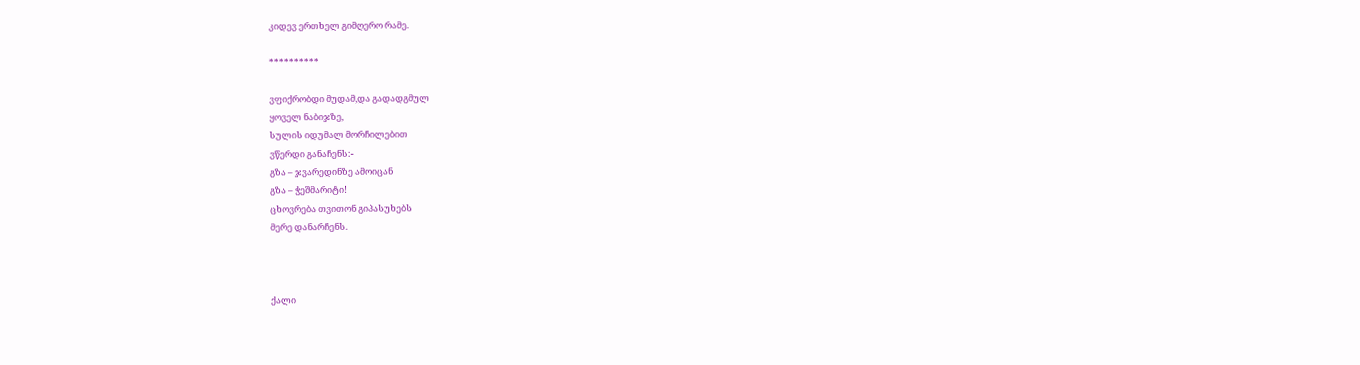კიდევ ერთხელ გიმღერო რამე.

**********

ვფიქრობდი მუდამ,და გადადგმულ
ყოველ ნაბიჯზე,
სულის იდუმალ მორჩილებით
ვწერდი განაჩენს:-
გზა – ჯვარედინზე ამოიცან
გზა – ჭეშმარიტი!
ცხოვრება თვითონ გიპასუხებს
მერე დანარჩენს.



ქალი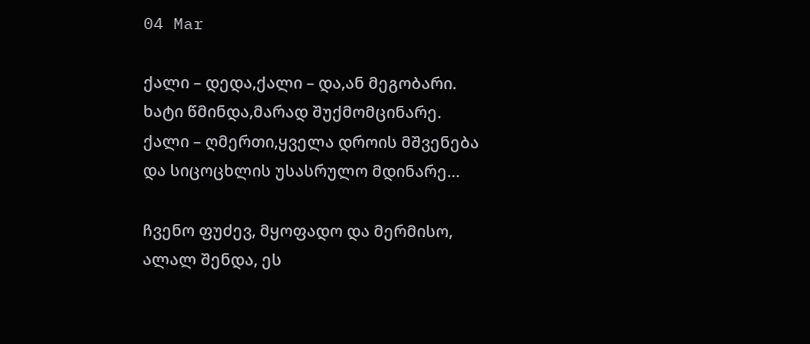04 Mar

ქალი – დედა,ქალი – და,ან მეგობარი.
ხატი წმინდა,მარად შუქმომცინარე.
ქალი – ღმერთი,ყველა დროის მშვენება
და სიცოცხლის უსასრულო მდინარე…

ჩვენო ფუძევ, მყოფადო და მერმისო,
ალალ შენდა, ეს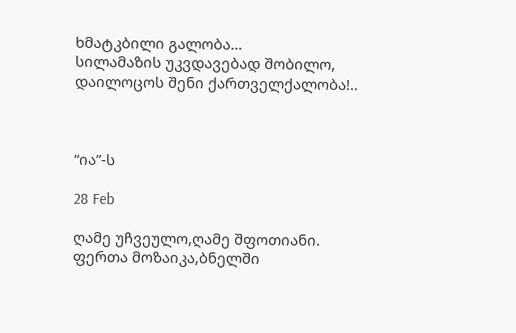ხმატკბილი გალობა…
სილამაზის უკვდავებად შობილო,
დაილოცოს შენი ქართველქალობა!..



“ია”-ს

28 Feb

ღამე უჩვეულო,ღამე შფოთიანი.
ფერთა მოზაიკა,ბნელში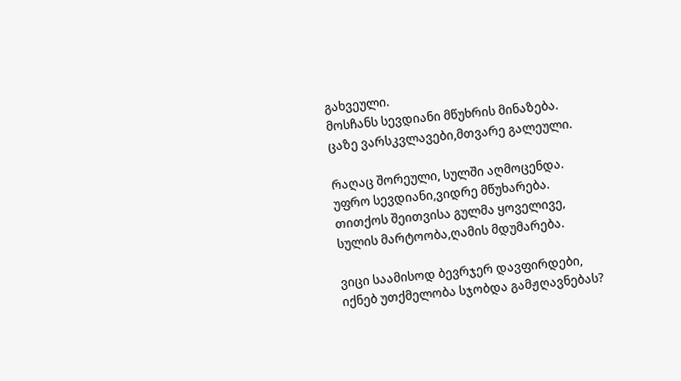გახვეული.
მოსჩანს სევდიანი მწუხრის მინაზება.
ცაზე ვარსკვლავები,მთვარე გალეული.

რაღაც შორეული, სულში აღმოცენდა.
უფრო სევდიანი,ვიდრე მწუხარება.
თითქოს შეითვისა გულმა ყოველივე,
სულის მარტოობა,ღამის მდუმარება.

ვიცი საამისოდ ბევრჯერ დავფირდები,
იქნებ უთქმელობა სჯობდა გამჟღავნებას?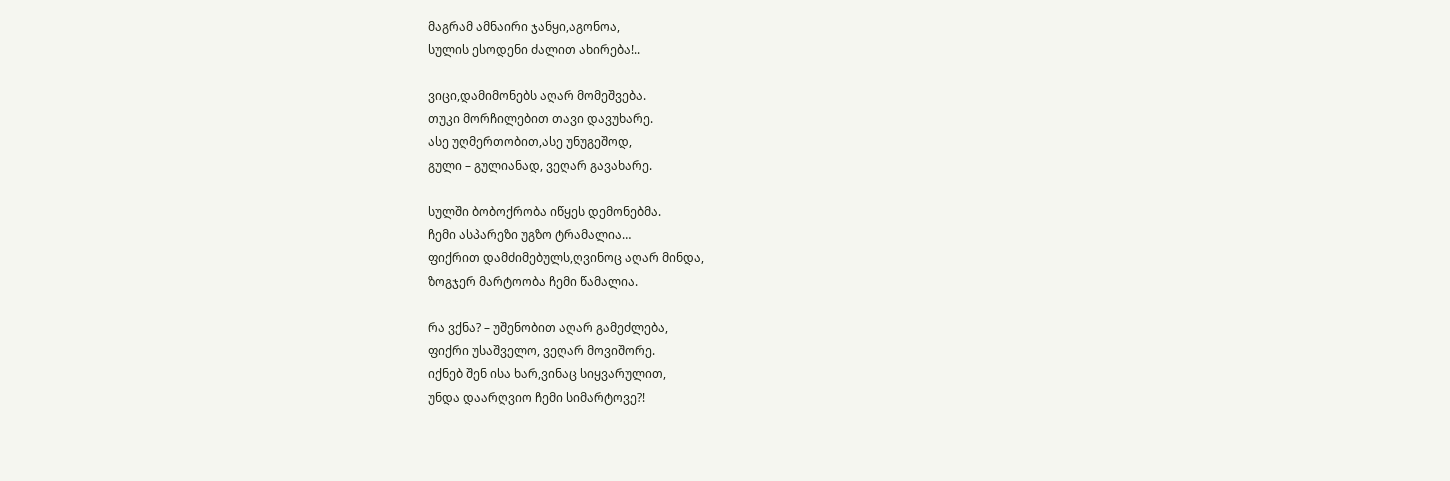მაგრამ ამნაირი ჯანყი,აგონოა,
სულის ესოდენი ძალით ახირება!..

ვიცი,დამიმონებს აღარ მომეშვება.
თუკი მორჩილებით თავი დავუხარე.
ასე უღმერთობით,ასე უნუგეშოდ,
გული – გულიანად, ვეღარ გავახარე.

სულში ბობოქრობა იწყეს დემონებმა.
ჩემი ასპარეზი უგზო ტრამალია…
ფიქრით დამძიმებულს,ღვინოც აღარ მინდა,
ზოგჯერ მარტოობა ჩემი წამალია.

რა ვქნა? – უშენობით აღარ გამეძლება,
ფიქრი უსაშველო, ვეღარ მოვიშორე.
იქნებ შენ ისა ხარ,ვინაც სიყვარულით,
უნდა დაარღვიო ჩემი სიმარტოვე?!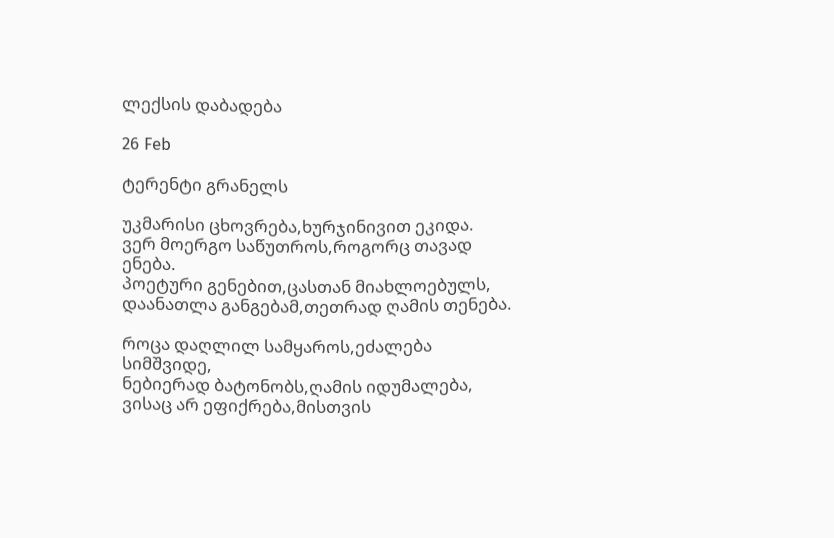ლექსის დაბადება

26 Feb

ტერენტი გრანელს

უკმარისი ცხოვრება,ხურჯინივით ეკიდა.
ვერ მოერგო საწუთროს,როგორც თავად ენება.
პოეტური გენებით,ცასთან მიახლოებულს,
დაანათლა განგებამ,თეთრად ღამის თენება.

როცა დაღლილ სამყაროს,ეძალება სიმშვიდე,
ნებიერად ბატონობს,ღამის იდუმალება,
ვისაც არ ეფიქრება,მისთვის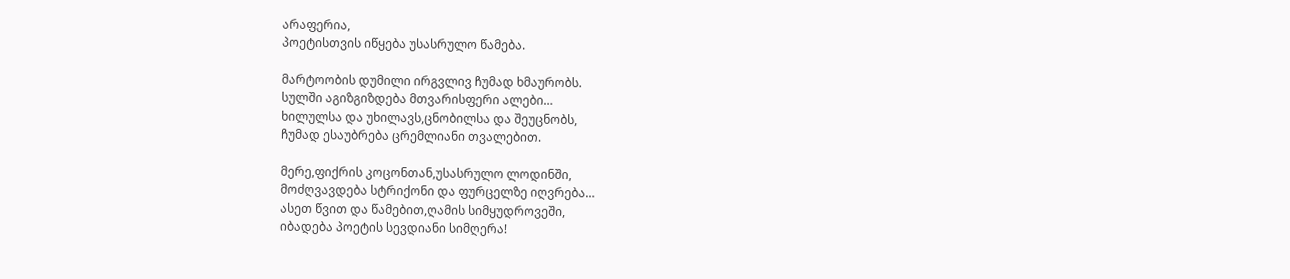არაფერია,
პოეტისთვის იწყება უსასრულო წამება.

მარტოობის დუმილი ირგვლივ ჩუმად ხმაურობს.
სულში აგიზგიზდება მთვარისფერი ალები…
ხილულსა და უხილავს,ცნობილსა და შეუცნობს,
ჩუმად ესაუბრება ცრემლიანი თვალებით.

მერე,ფიქრის კოცონთან,უსასრულო ლოდინში,
მოძღვავდება სტრიქონი და ფურცელზე იღვრება…
ასეთ წვით და წამებით,ღამის სიმყუდროვეში,
იბადება პოეტის სევდიანი სიმღერა!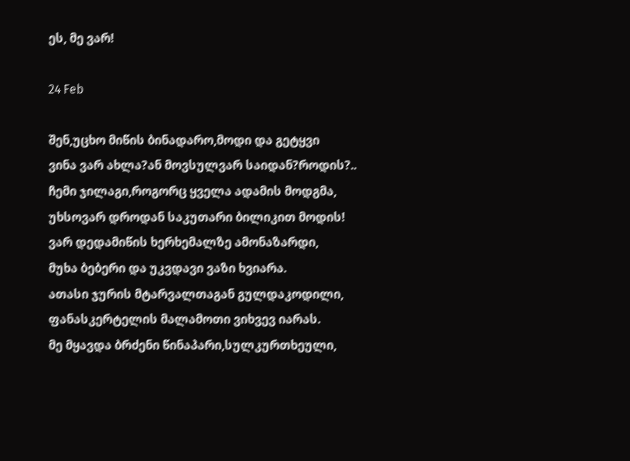ეს, მე ვარ!

24 Feb

შენ,უცხო მიწის ბინადარო,მოდი და გეტყვი
ვინა ვარ ახლა?ან მოვსულვარ საიდან?როდის?..
ჩემი ჯილაგი,როგორც ყველა ადამის მოდგმა,
უხსოვარ დროდან საკუთარი ბილიკით მოდის!
ვარ დედამიწის ხერხემალზე ამონაზარდი,
მუხა ბებერი და უკვდავი ვაზი ხვიარა.
ათასი ჯურის მტარვალთაგან გულდაკოდილი,
ფანასკერტელის მალამოთი ვიხვევ იარას.
მე მყავდა ბრძენი წინაპარი,სულკურთხეული,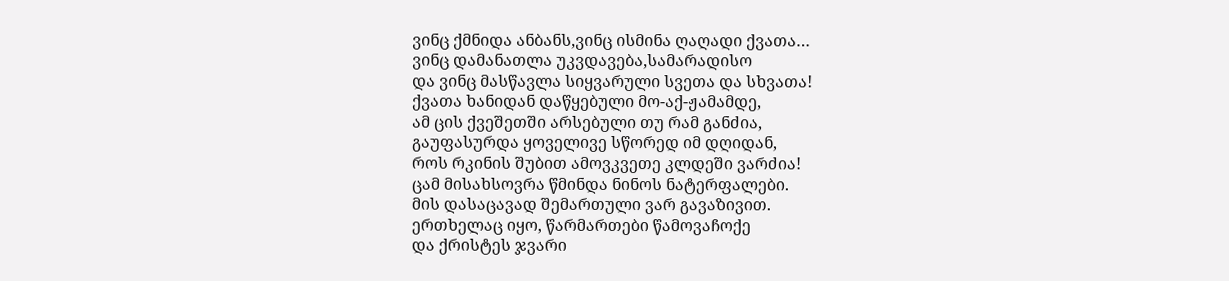ვინც ქმნიდა ანბანს,ვინც ისმინა ღაღადი ქვათა…
ვინც დამანათლა უკვდავება,სამარადისო
და ვინც მასწავლა სიყვარული სვეთა და სხვათა!
ქვათა ხანიდან დაწყებული მო-აქ-ჟამამდე,
ამ ცის ქვეშეთში არსებული თუ რამ განძია,
გაუფასურდა ყოველივე სწორედ იმ დღიდან,
როს რკინის შუბით ამოვკვეთე კლდეში ვარძია!
ცამ მისახსოვრა წმინდა ნინოს ნატერფალები.
მის დასაცავად შემართული ვარ გავაზივით.
ერთხელაც იყო, წარმართები წამოვაჩოქე
და ქრისტეს ჯვარი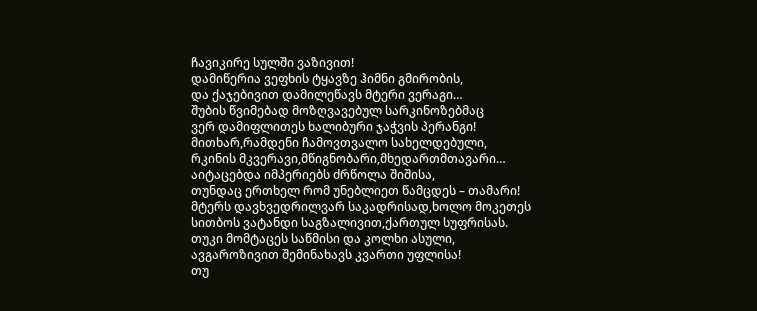ჩავიკირე სულში ვაზივით!
დამიწერია ვეფხის ტყავზე ჰიმნი გმირობის,
და ქაჯებივით დამილეწავს მტერი ვერაგი…
შუბის წვიმებად მოზღვავებულ სარკინოზებმაც
ვერ დამიფლითეს ხალიბური ჯაჭვის პერანგი!
მითხარ,რამდენი ჩამოვთვალო სახელდებული,
რკინის მკვერავი,მწიგნობარი,მხედართმთავარი…
აიტაცებდა იმპერიებს ძრწოლა შიშისა,
თუნდაც ერთხელ რომ უნებლიეთ წამცდეს – თამარი!
მტერს დავხვედრილვარ საკადრისად,ხოლო მოკეთეს
სითბოს ვატანდი საგზალივით,ქართულ სუფრისას.
თუკი მომტაცეს საწმისი და კოლხი ასული,
ავგაროზივით შემინახავს კვართი უფლისა!
თუ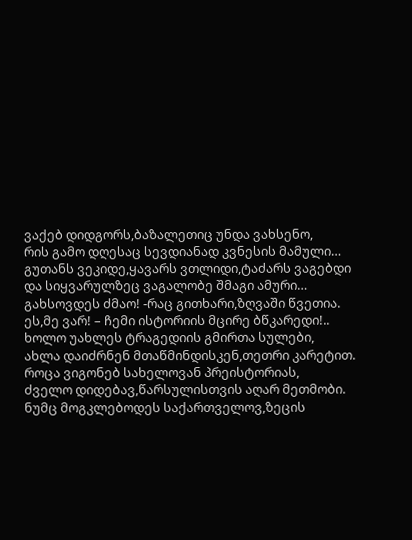ვაქებ დიდგორს,ბაზალეთიც უნდა ვახსენო,
რის გამო დღესაც სევდიანად კვნესის მამული…
გუთანს ვეკიდე,ყავარს ვთლიდი,ტაძარს ვაგებდი
და სიყვარულზეც ვაგალობე შმაგი ამური…
გახსოვდეს ძმაო! -რაც გითხარი,ზღვაში წვეთია.
ეს,მე ვარ! – ჩემი ისტორიის მცირე ბწკარედი!..
ხოლო უახლეს ტრაგედიის გმირთა სულები,
ახლა დაიძრნენ მთაწმინდისკენ,თეთრი კარეტით.
როცა ვიგონებ სახელოვან პრეისტორიას,
ძველო დიდებავ,წარსულისთვის აღარ მეთმობი.
ნუმც მოგკლებოდეს საქართველოვ,ზეცის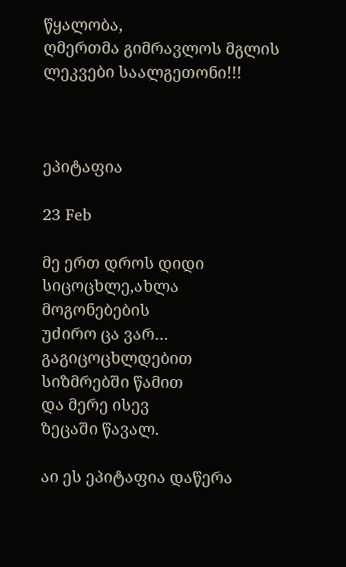წყალობა,
ღმერთმა გიმრავლოს მგლის ლეკვები საალგეთონი!!!



ეპიტაფია

23 Feb

მე ერთ დროს დიდი
სიცოცხლე,ახლა
მოგონებების
უძირო ცა ვარ…
გაგიცოცხლდებით
სიზმრებში წამით
და მერე ისევ
ზეცაში წავალ.

აი ეს ეპიტაფია დაწერა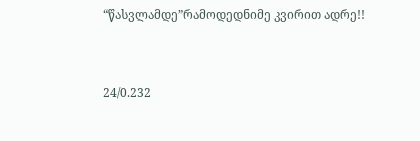“წასვლამდე”რამოდედნიმე კვირით ადრე!!



24/0.232